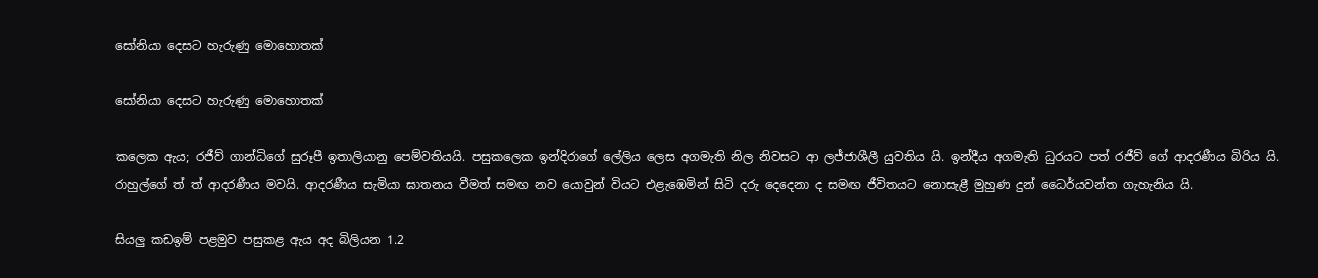සෝනියා දෙසට හැරුණු මොහොතක්

සෝනියා දෙසට හැරුණු මොහොතක්

කලෙක ඇය; රජීව් ගාන්ධිගේ සුරූපී ඉතාලියානු පෙම්වතියයි. පසුකලෙක ඉන්දිරාගේ ලේලිය ලෙස අගමැති නිල නිවසට ආ ලජ්ජාශීලී යුවතිය යි. ඉන්දීය අගමැති ධුරයට පත් රජීව් ගේ ආදරණීය බිරිය යි. රාහුල්ගේ ත් ත් ආදරණීය මවයි. ආදරණීය සැමියා ඝාතනය වීමත් සමඟ නව යොවුන් වියට එළැඹෙමින් සිටි දරු දෙදෙනා ද සමඟ ජීවිතයට නොසැළී මුහුණ දුන් ධෛර්යවන්ත ගැහැනිය යි.

සියලු කඩඉම් පළමුව පසුකළ ඇය අද බිලියන 1.2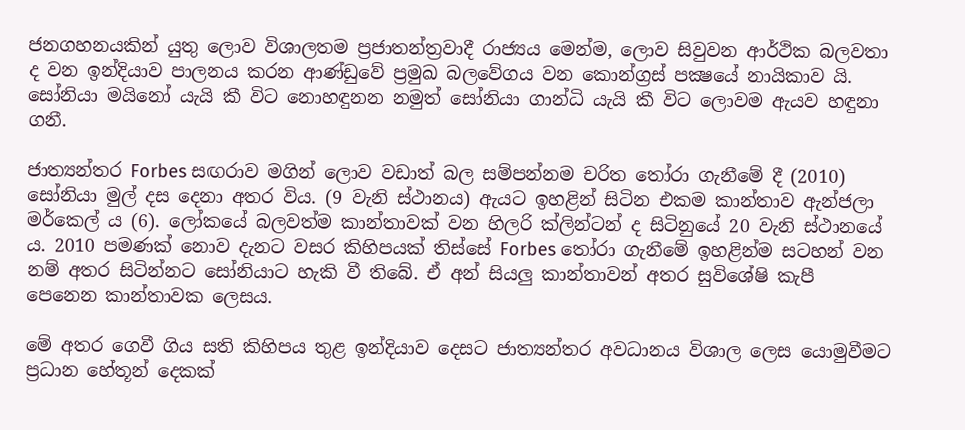ජනගහනයකින් යුතු ලොව විශාලතම ප්‍රජාතන්ත්‍රවාදී රාජ්‍යය මෙන්ම, ලොව සිවුවන ආර්ථික බලවතා ද වන ඉන්දියාව පාලනය කරන ආණ්ඩුවේ ප්‍රමුඛ බලවේගය වන කොන්ග්‍රස් පක්‍ෂයේ නායිකාව යි. සෝනියා මයිනෝ යැයි කී විට නොහඳුනන නමුත් සෝනියා ගාන්ධි යැයි කී විට ලොවම ඇයව හඳුනා ගනී.

ජාත්‍යන්තර Forbes සඟරාව මගින් ලොව වඩාත් බල සම්පන්නම චරිත තෝරා ගැනීමේ දී (2010) සෝනියා මුල් දස දෙනා අතර විය. (9 වැනි ස්ථානය) ඇයට ඉහළින් සිටින එකම කාන්තාව ඇන්ජලා මර්කෙල් ය (6). ලෝකයේ බලවත්ම කාන්තාවක් වන හිලරි ක්ලින්ටන් ද සිටිනුයේ 20 වැනි ස්ථානයේ ය. 2010 පමණක් නොව දැනට වසර කිහිපයක් තිස්සේ Forbes තෝරා ගැනීමේ ඉහළින්ම සටහන් වන නම් අතර සිටින්නට සෝනියාට හැකි වී තිබේ. ඒ අන් සියලු කාන්තාවන් අතර සුවිශේෂි කැපී පෙනෙන කාන්තාවක ලෙසය.

මේ අතර ගෙවී ගිය සති කිහිපය තුළ ඉන්දියාව දෙසට ජාත්‍යන්තර අවධානය විශාල ලෙස යොමුවීමට ප්‍රධාන හේතූන් දෙකක්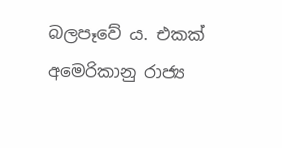බලපෑවේ ය. එකක් අමෙරිකානු රාජ්‍ය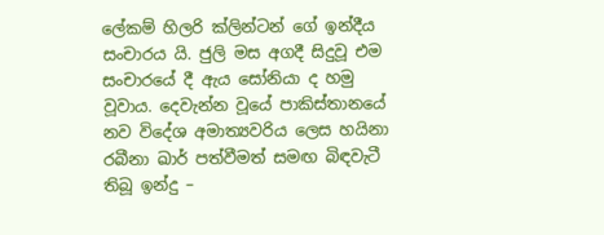ලේකම් හිලරි ක්ලින්ටන් ගේ ඉන්දීය සංචාරය යි. ජුලි මස අගදී සිදුවූ එම සංචාරයේ දී ඇය සෝනියා ද හමු වූවාය. දෙවැන්න වූයේ පාකිස්තානයේ නව විදේශ අමාත්‍යවරිය ලෙස හයිනා රබීනා ඛාර් පත්වීමත් සමඟ බිඳවැටී තිබූ ඉන්දු –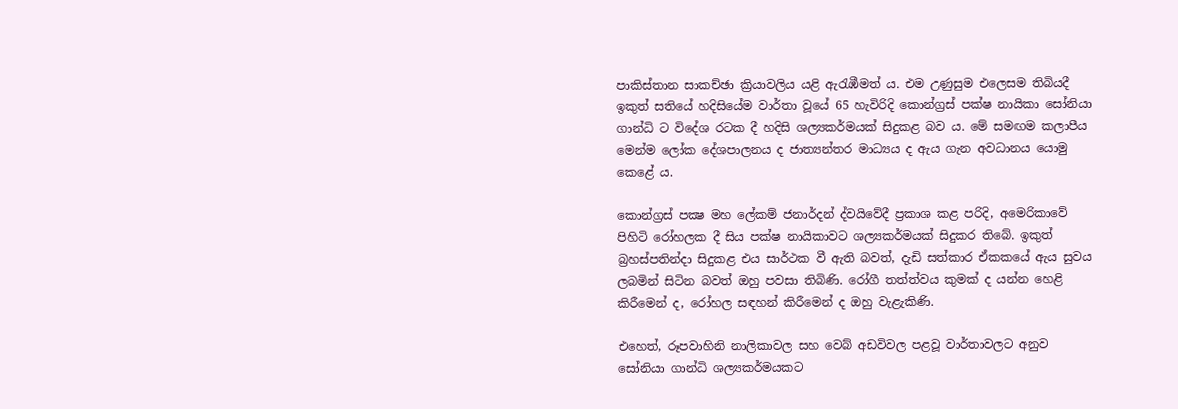පාකිස්තාන සාකච්ඡා ක්‍රියාවලිය යළි ඇරැඹීමත් ය. එම උණුසුම එලෙසම තිබියදී ඉකුත් සතියේ හදිසියේම වාර්තා වූයේ 65 හැවිරිදි කොන්ග්‍රස් පක්ෂ නායිකා සෝනියා ගාන්ධි ට විදේශ රටක දී හදිසි ශල්‍යකර්මයක් සිදුකළ බව ය. මේ සමඟම කලාපීය මෙන්ම ලෝක දේශපාලනය ද ජාත්‍යන්තර මාධ්‍යය ද ඇය ගැන අවධානය යොමු කෙළේ ය.

කොන්ග්‍රස් පක්‍ෂ මහ ලේකම් ජනාර්දන් ද්වයිවේදී ප්‍රකාශ කළ පරිදි, අමෙරිකාවේ පිහිටි රෝහලක දී සිය පක්ෂ නායිකාවට ශල්‍යකර්මයක් සිදුකර තිබේ. ඉකුත් බ්‍රහස්පතින්දා සිදුකළ එය සාර්ථක වී ඇති බවත්, දැඩි සත්කාර ඒකකයේ ඇය සුවය ලබමින් සිටින බවත් ඔහු පවසා තිබිණි. රෝගී තත්ත්වය කුමක් ද යන්න හෙළි කිරීමෙන් ද, රෝහල සඳහන් කිරීමෙන් ද ඔහු වැළැකිණි.

එහෙත්, රූපවාහිනි නාලිකාවල සහ වෙබ් අඩවිවල පළවූ වාර්තාවලට අනුව සෝනියා ගාන්ධි ශල්‍යකර්මයකට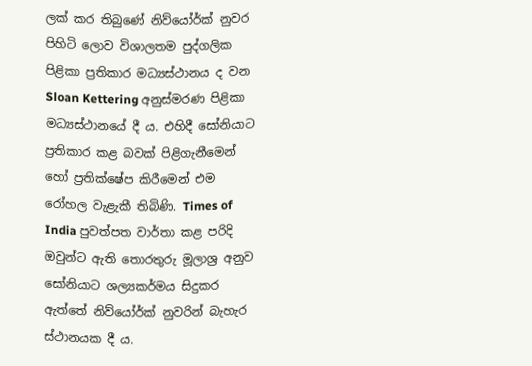ලක් කර තිබුණේ නිව්යෝර්ක් නුවර පිහිටි ලොව විශාලතම පුද්ගලික පිළිකා ප්‍රතිකාර මධ්‍යස්ථානය ද වන Sloan Kettering අනුස්මරණ පිළිකා මධ්‍යස්ථානයේ දී ය. එහිදී සෝනියාට ප්‍රතිකාර කළ බවක් පිළිගැනීමෙන් හෝ ප්‍රතික්ෂේප කිරීමෙන් එම රෝහල වැළැකී තිබිණි. Times of India පුවත්පත වාර්තා කළ පරිදි ඔවුන්ට ඇති තොරතුරු මූලාශ්‍ර අනුව සෝනියාට ශල්‍යකර්මය සිදුකර ඇත්තේ නිව්යෝර්ක් නුවරින් බැහැර ස්ථානයක දී ය.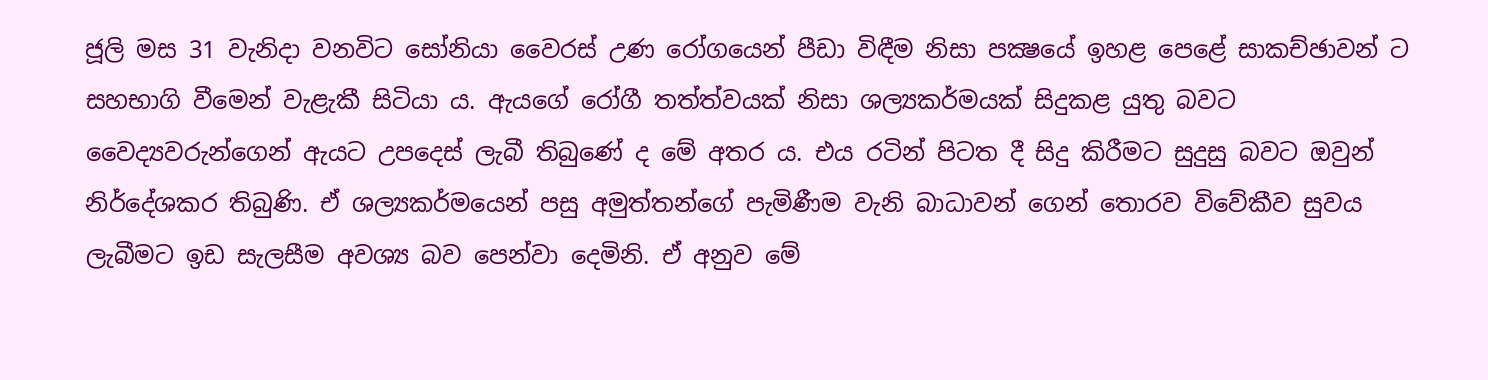ජූලි මස 31 වැනිදා වනවිට සෝනියා වෛරස් උණ රෝගයෙන් පීඩා විඳීම නිසා පක්‍ෂයේ ඉහළ පෙළේ සාකච්ඡාවන් ට සහභාගි වීමෙන් වැළැකී සිටියා ය. ඇයගේ රෝගී තත්ත්වයක් නිසා ශල්‍යකර්මයක් සිදුකළ යුතු බවට වෛද්‍යවරුන්ගෙන් ඇයට උපදෙස් ලැබී තිබුණේ ද මේ අතර ය. එය රටින් පිටත දී සිදු කිරීමට සුදුසු බවට ඔවුන් නිර්දේශකර තිබුණි. ඒ ශල්‍යකර්මයෙන් පසු අමුත්තන්ගේ පැමිණීම වැනි බාධාවන් ගෙන් තොරව විවේකීව සුවය ලැබීමට ඉඩ සැලසීම අවශ්‍ය බව පෙන්වා දෙමිනි. ඒ අනුව මේ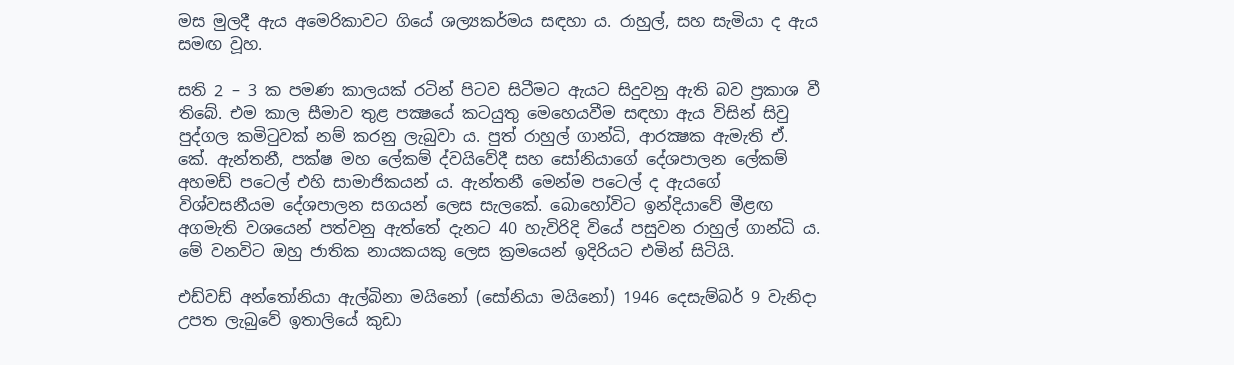මස මුලදී ඇය අමෙරිකාවට ගියේ ශල්‍යකර්මය සඳහා ය. රාහුල්, සහ සැමියා ද ඇය සමඟ වූහ.

සති 2 – 3 ක පමණ කාලයක් රටින් පිටව සිටීමට ඇයට සිදුවනු ඇති බව ප්‍රකාශ වී තිබේ. එම කාල සීමාව තුළ පක්‍ෂයේ කටයුතු මෙහෙයවීම සඳහා ඇය විසින් සිවු පුද්ගල කමිටුවක් නම් කරනු ලැබුවා ය. පුත් රාහුල් ගාන්ධි, ආරක්‍ෂක ඇමැති ඒ. කේ. ඇන්තනී, පක්ෂ මහ ලේකම් ද්වයිවේදී සහ සෝනියාගේ දේශපාලන ලේකම් අහමඩ් පටෙල් එහි සාමාජිකයන් ය. ඇන්තනී මෙන්ම පටෙල් ද ඇයගේ විශ්වසනීයම දේශපාලන සගයන් ලෙස සැලකේ. බොහෝවිට ඉන්දියාවේ මීළඟ අගමැති වශයෙන් පත්වනු ඇත්තේ දැනට 40 හැවිරිදි වියේ පසුවන රාහුල් ගාන්ධි ය. මේ වනවිට ඔහු ජාතික නායකයකු ලෙස ක්‍රමයෙන් ඉදිරියට එමින් සිටියි.

එඩ්වඩ් අන්තෝනියා ඇල්බිනා මයිනෝ (සෝනියා මයිනෝ) 1946 දෙසැම්බර් 9 වැනිදා උපත ලැබුවේ ඉතාලියේ කුඩා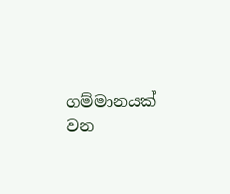ගම්මානයක් වන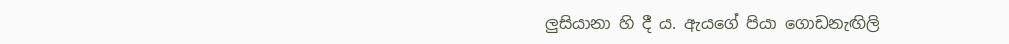ලුසියානා හි දී ය. ඇයගේ පියා ගොඩනැඟිලි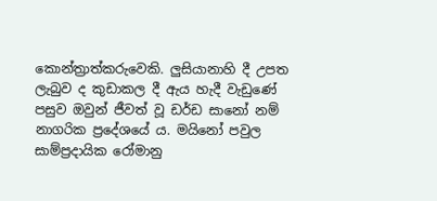කොන්ත්‍රාත්කරුවෙකි. ලුසියානාහි දී උපත ලැබුව ද කුඩාකල දී ඇය හැදී වැඩුණේ පසුව ඔවුන් ජීවත් වූ ඩර්ඩ සානෝ නම් නාගරික ප්‍රදේශයේ ය. මයිනෝ පවුල සාම්ප්‍රදායික රෝමානු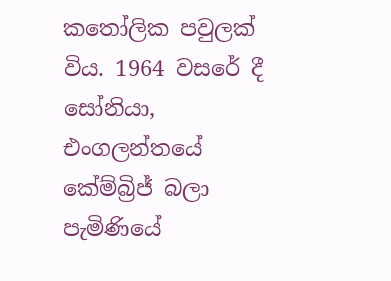කතෝලික පවුලක් විය. 1964 වසරේ දී සෝනියා, එංගලන්තයේ කේම්බ්‍රිජ් බලා පැමිණියේ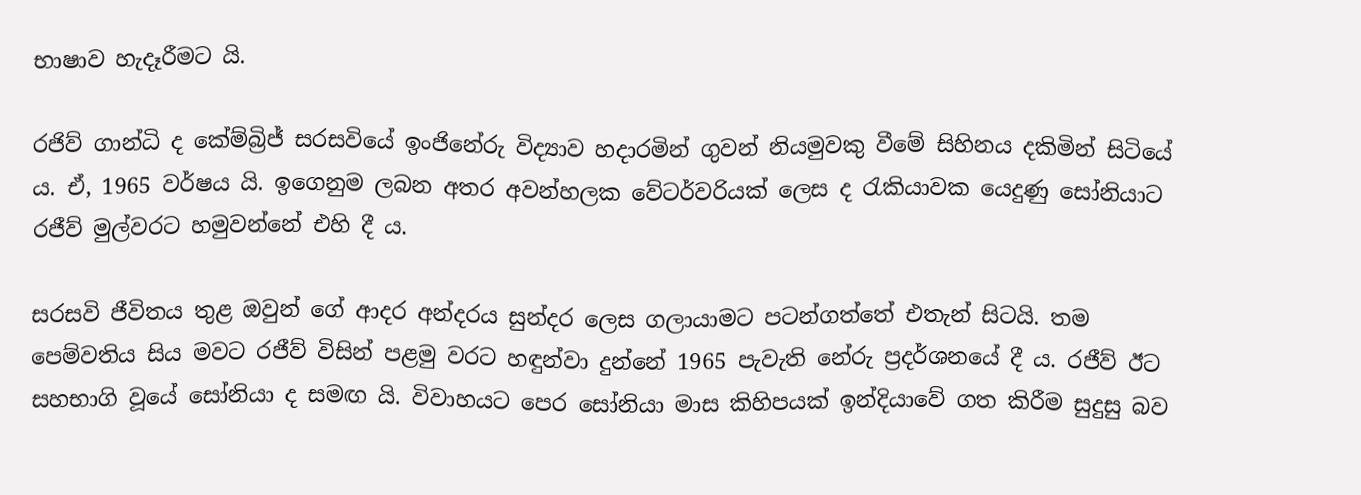භාෂාව හැදෑරීමට යි.

රජිව් ගාන්ධි ද කේම්බ්‍රිජ් සරසවියේ ඉංජිනේරු විද්‍යාව හදාරමින් ගුවන් නියමුවකු වීමේ සිහිනය දකිමින් සිටියේ ය. ඒ, 1965 වර්ෂය යි. ඉගෙනුම ලබන අතර අවන්හලක වේටර්වරියක් ලෙස ද රැකියාවක යෙදුණු සෝනියාට රජීව් මුල්වරට හමුවන්නේ එහි දී ය.

සරසවි ජීවිතය තුළ ඔවුන් ගේ ආදර අන්දරය සුන්දර ලෙස ගලායාමට පටන්ගත්තේ එතැන් සිටයි. තම පෙම්වතිය සිය මවට රජීව් විසින් පළමු වරට හඳුන්වා දුන්නේ 1965 පැවැති නේරු ප්‍රදර්ශනයේ දී ය. රජීව් ඊට සහභාගි වූයේ සෝනියා ද සමඟ යි. විවාහයට පෙර සෝනියා මාස කිහිපයක් ඉන්දියාවේ ගත කිරීම සුදුසු බව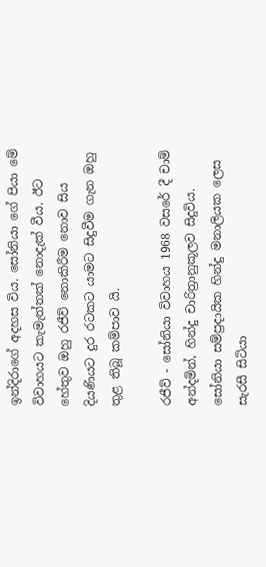ඉන්දිරාගේ අදහස විය. සෝනියා ගේ පියා මේ විවාහයට කැමැත්තක් නොදැක් වීය. ඊට හේතුව ඔහු රජීව් නොකිරීම නොව සිය දියණියට දුර රටකට යාමට සිදුවීම ගැන ඔහු තුළ තිබූ කම්පාව යි.

රජීව් - සෝනියා විවාහය 1968 වසරේ දී චාම් අන්දමින්, හින්දු චාරිත්‍රානුකූලව සිදුවිය. සෝනියා සම්ප්‍රදායික හින්දු මනාලියක ලෙස සැරසී සිටියා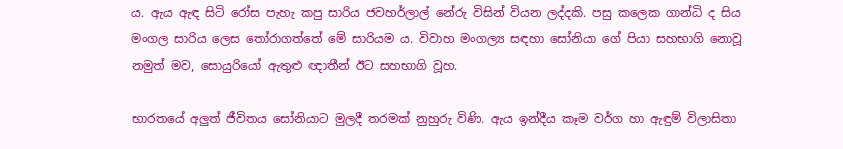ය. ඇය ඇඳ සිටි රෝස පැහැ කපු සාරිය ජවහර්ලාල් නේරු විසින් වියන ලද්දකි. පසු කලෙක ගාන්ධි ද සිය මංගල සාරිය ලෙස තෝරාගත්තේ මේ සාරියම ය. විවාහ මංගල්‍ය සඳහා සෝනියා ගේ පියා සහභාගි නොවූ නමුත් මව, සොයුරියෝ ඇතුළු ඥාතීන් ඊට සහභාගි වූහ.

භාරතයේ අලුත් ජීවිතය සෝනියාට මුලදී තරමක් නුහුරු විණි. ඇය ඉන්දීය කෑම වර්ග හා ඇඳුම් විලාසිතා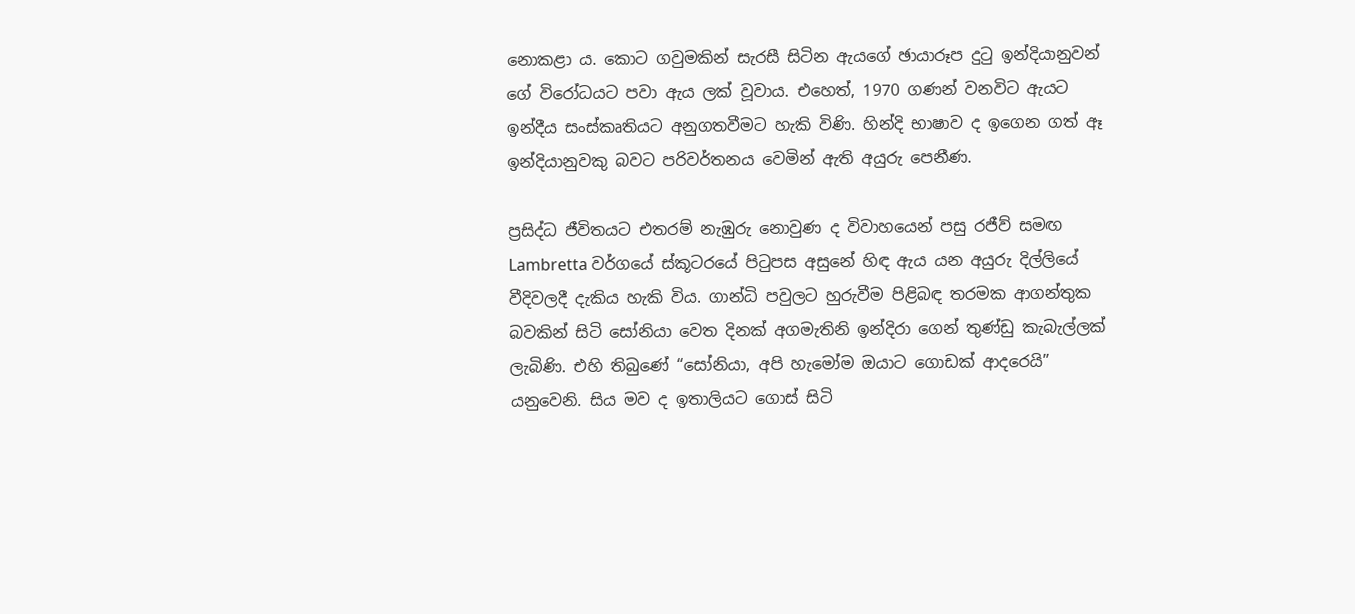නොකළා ය. කොට ගවුමකින් සැරසී සිටින ඇයගේ ඡායාරූප දුටු ඉන්දියානුවන් ගේ විරෝධයට පවා ඇය ලක් වූවාය. එහෙත්, 1970 ගණන් වනවිට ඇයට ඉන්දීය සංස්කෘතියට අනුගතවීමට හැකි විණි. හින්දි භාෂාව ද ඉගෙන ගත් ඈ ඉන්දියානුවකු බවට පරිවර්තනය වෙමින් ඇති අයුරු පෙනීණ.

ප්‍රසිද්ධ ජීවිතයට එතරම් නැඹුරු නොවුණ ද විවාහයෙන් පසු රජීව් සමඟ Lambretta වර්ගයේ ස්කූටරයේ පිටුපස අසුනේ හිඳ ඇය යන අයුරු දිල්ලියේ වීදිවලදී දැකිය හැකි විය. ගාන්ධි පවුලට හුරුවීම පිළිබඳ තරමක ආගන්තුක බවකින් සිටි සෝනියා වෙත දිනක් අගමැතිනි ඉන්දිරා ගෙන් තුණ්ඩු කැබැල්ලක් ලැබිණි. එහි තිබුණේ “සෝනියා, අපි හැමෝම ඔයාට ගොඩක් ආදරෙයි” යනුවෙනි. සිය මව ද ඉතාලියට ගොස් සිටි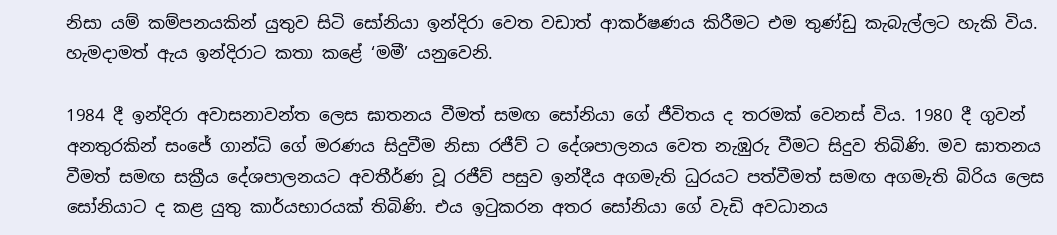නිසා යම් කම්පනයකින් යුතුව සිටි සෝනියා ඉන්දිරා වෙත වඩාත් ආකර්ෂණය කිරීමට එම තුණ්ඩු කැබැල්ලට හැකි විය. හැමදාමත් ඇය ඉන්දිරාට කතා කළේ ‘මමී’ යනුවෙනි.

1984 දී ඉන්දිරා අවාසනාවන්ත ලෙස ඝාතනය වීමත් සමඟ සෝනියා ගේ ජීවිතය ද තරමක් වෙනස් විය. 1980 දී ගුවන් අනතුරකින් සංජේ ගාන්ධි ගේ මරණය සිදුවීම නිසා රජීව් ට දේශපාලනය වෙත නැඹුරු වීමට සිදුව තිබිණි. මව ඝාතනය වීමත් සමඟ සක්‍රීය දේශපාලනයට අවතීර්ණ වූ රජීව් පසුව ඉන්දීය අගමැති ධුරයට පත්වීමත් සමඟ අගමැති බිරිය ලෙස සෝනියාට ද කළ යුතු කාර්යභාරයක් තිබිණි. එය ඉටුකරන අතර සෝනියා ගේ වැඩි අවධානය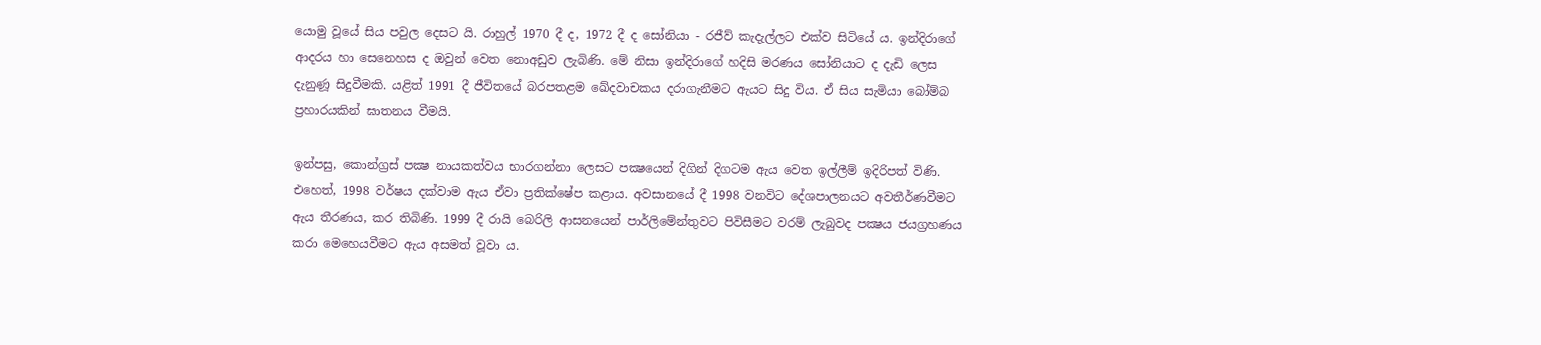යොමු වූයේ සිය පවුල දෙසට යි. රාහුල් 1970 දී ද, 1972 දී ද සෝනියා - රජීව් කැදැල්ලට එක්ව සිටියේ ය. ඉන්දිරාගේ ආදරය හා සෙනෙහස ද ඔවුන් වෙත නොඅඩුව ලැබිණි. මේ නිසා ඉන්දිරාගේ හදිසි මරණය සෝනියාට ද දැඩි ලෙස දැනුණූ සිදුවීමකි. යළිත් 1991 දී ජීවිතයේ බරපතළම ඛේදවාචකය දරාගැනීමට ඇයට සිදු විය. ඒ සිය සැමියා බෝම්බ ප්‍රහාරයකින් ඝාතනය වීමයි.

ඉන්පසු, කොන්ග්‍රස් පක්‍ෂ නායකත්වය භාරගන්නා ලෙසට පක්‍ෂයෙන් දිගින් දිගටම ඇය වෙත ඉල්ලීම් ඉදිරිපත් විණි. එහෙත්, 1998 වර්ෂය දක්වාම ඇය ඒවා ප්‍රතික්ෂේප කළාය. අවසානයේ දී 1998 වනවිට දේශපාලනයට අවතීර්ණවීමට ඇය තීරණය, කර තිබිණි. 1999 දී රායි බෙරිලි ආසනයෙන් පාර්ලිමේන්තුවට පිවිසීමට වරම් ලැබුවද පක්‍ෂය ජයග්‍රහණය කරා මෙහෙයවීමට ඇය අසමත් වූවා ය.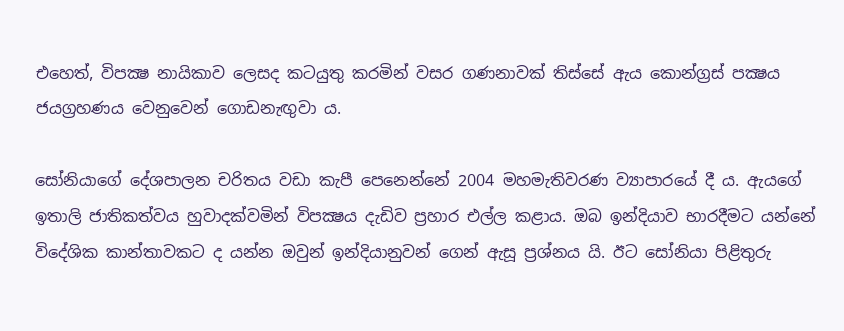එහෙත්, විපක්‍ෂ නායිකාව ලෙසද කටයුතු කරමින් වසර ගණනාවක් තිස්සේ ඇය කොන්ග්‍රස් පක්‍ෂය ජයග්‍රහණය වෙනුවෙන් ගොඩනැඟුවා ය.

සෝනියාගේ දේශපාලන චරිතය වඩා කැපී පෙනෙන්නේ 2004 මහමැතිවරණ ව්‍යාපාරයේ දී ය. ඇයගේ ඉතාලි ජාතිකත්වය හුවාදක්වමින් විපක්‍ෂය දැඩිව ප්‍රහාර එල්ල කළාය. ඔබ ඉන්දියාව භාරදීමට යන්නේ විදේශික කාන්තාවකට ද යන්න ඔවුන් ඉන්දියානුවන් ගෙන් ඇසූ ප්‍රශ්නය යි. ඊට සෝනියා පිළිතුරු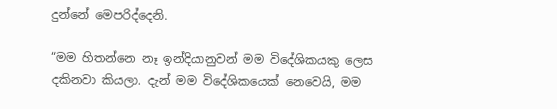දුන්නේ මෙපරිද්දෙනි.

“මම හිතන්නෙ නෑ ඉන්දියානුවන් මම විදේශිකයකු ලෙස දකිනවා කියලා. දැන් මම විදේශිකයෙක් නෙවෙයි, මම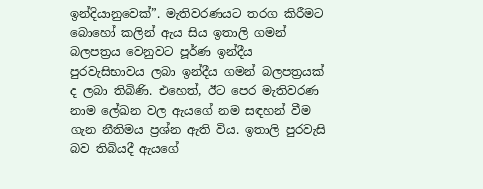ඉන්දියානුවෙක්”. මැතිවරණයට තරග කිරීමට බොහෝ කලින් ඇය සිය ඉතාලි ගමන් බලපත්‍රය වෙනුවට පූර්ණ ඉන්දීය පුරවැසිභාවය ලබා ඉන්දීය ගමන් බලපත්‍රයක් ද ලබා තිබිණි. එහෙත්, ඊට පෙර මැතිවරණ නාම ලේඛන වල ඇයගේ නම සඳහන් වීම ගැන නීතිමය ප්‍රශ්න ඇති විය. ඉතාලි පුරවැසි බව තිබියදී ඇයගේ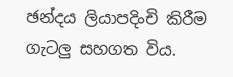ඡන්දය ලියාපදිංචි කිරීම ගැටලු සහගත විය.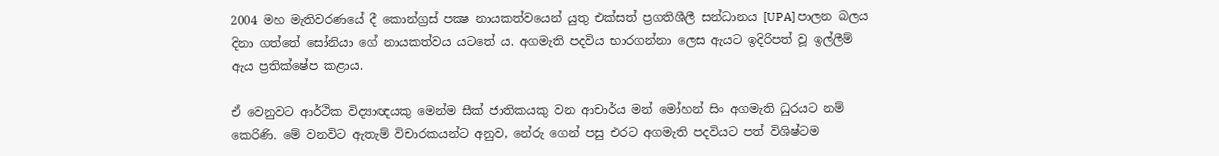2004 මහ මැතිවරණයේ දී කොන්ග්‍රස් පක්‍ෂ නායකත්වයෙන් යුතු එක්සත් ප්‍රගතිශීලී සන්ධානය [UPA] පාලන බලය දිනා ගත්තේ සෝනියා ගේ නායකත්වය යටතේ ය. අගමැති පදවිය භාරගන්නා ලෙස ඇයට ඉදිරිපත් වූ ඉල්ලීම් ඇය ප්‍රතික්ෂේප කළාය.

ඒ වෙනුවට ආර්ථික විද්‍යාඥයකු මෙන්ම සීක් ජාතිකයකු වන ආචාර්ය මන් මෝහන් සිං අගමැති ධුරයට නම් කෙරිණි. මේ වනවිට ඇතැම් විචාරකයන්ට අනුව, නේරු ගෙන් පසු එරට අගමැති පදවියට පත් විශිෂ්ටම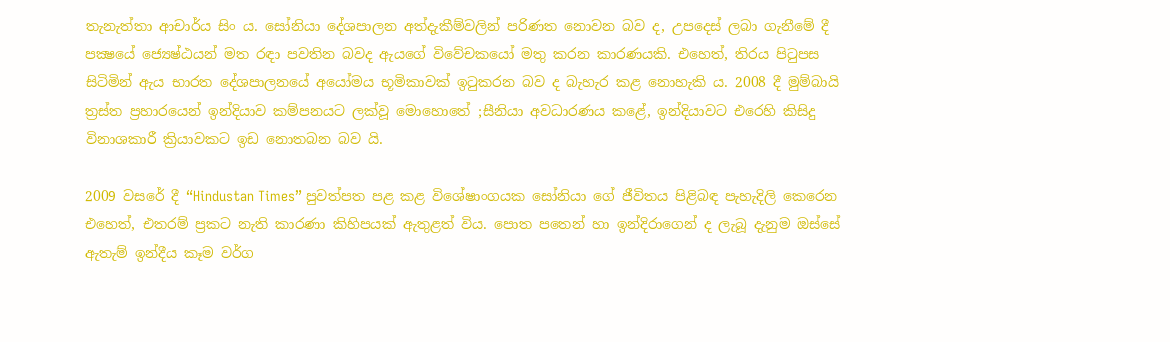තැනැත්තා ආචාර්ය සිං ය. සෝනියා දේශපාලන අත්දැකීම්වලින් පරිණත නොවන බව ද, උපදෙස් ලබා ගැනීමේ දී පක්‍ෂයේ ජ්‍යෙෂ්ඨයන් මත රඳා පවතින බවද ඇයගේ විවේචකයෝ මතු කරන කාරණයකි. එහෙත්, තිරය පිටුපස සිටිමින් ඇය භාරත දේශපාලනයේ අයෝමය භූමිකාවක් ඉටුකරන බව ද බැහැර කළ නොහැකි ය. 2008 දී මුම්බායි ත්‍රස්ත ප්‍රහාරයෙන් ඉන්දියාව කම්පනයට ලක්වූ මොහොතේ ;සීනියා අවධාරණය කළේ, ඉන්දියාවට එරෙහි කිසිදු විනාශකාරී ක්‍රියාවකට ඉඩ නොතබන බව යි.

2009 වසරේ දී “Hindustan Times” පුවත්පත පළ කළ විශේෂාංගයක සෝනියා ගේ ජීවිතය පිළිබඳ පැහැදිලි කෙරෙන එහෙත්, එතරම් ප්‍රකට නැති කාරණා කිහිපයක් ඇතුළත් විය. පොත පතෙන් හා ඉන්දිරාගෙන් ද ලැබූ දැනුම ඔස්සේ ඇතැම් ඉන්දීය කෑම වර්ග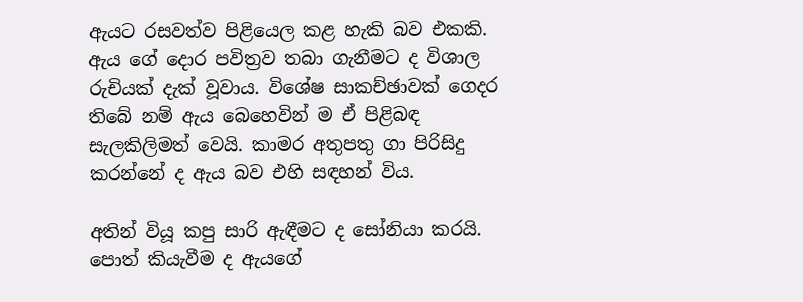ඇයට රසවත්ව පිළියෙල කළ හැකි බව එකකි. ඇය ගේ දොර පවිත්‍රව තබා ගැනීමට ද විශාල රුචියක් දැක් වූවාය. විශේෂ සාකච්ඡාවක් ගෙදර තිබේ නම් ඇය බෙහෙවින් ම ඒ පිළිබඳ සැලකිලිමත් වෙයි. කාමර අතුපතු ගා පිරිසිදු කරන්නේ ද ඇය බව එහි සඳහන් විය.

අතින් වියූ කපු සාරි ඇඳීමට ද සෝනියා කරයි. පොත් කියැවීම ද ඇයගේ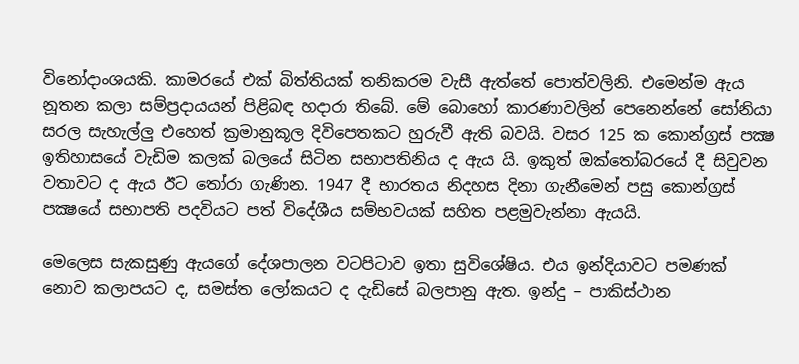විනෝදාංශයකි. කාමරයේ එක් බිත්තියක් තනිකරම වැසී ඇත්තේ පොත්වලිනි. එමෙන්ම ඇය නූතන කලා සම්ප්‍රදායයන් පිළිබඳ හදාරා තිබේ. මේ බොහෝ කාරණාවලින් පෙනෙන්නේ සෝනියා සරල සැහැල්ලු එහෙත් ක්‍රමානුකූල දිවිපෙතකට හුරුවී ඇති බවයි. වසර 125 ක කොන්ග්‍රස් පක්‍ෂ ඉතිහාසයේ වැඩිම කලක් බලයේ සිටින සභාපතිනිය ද ඇය යි. ඉකුත් ඔක්තෝබරයේ දී සිවුවන වතාවට ද ඇය ඊට තෝරා ගැණින. 1947 දී භාරතය නිදහස දිනා ගැනීමෙන් පසු කොන්ග්‍රස් පක්‍ෂයේ සභාපති පදවියට පත් විදේශීය සම්භවයක් සහිත පළමුවැන්නා ඇයයි.

මෙලෙස සැකසුණු ඇයගේ දේශපාලන වටපිටාව ඉතා සුවිශේෂිය. එය ඉන්දියාවට පමණක් නොව කලාපයට ද, සමස්ත ලෝකයට ද දැඩිසේ බලපානු ඇත. ඉන්දු – පාකිස්ථාන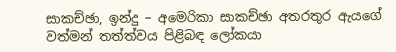සාකච්ඡා, ඉන්දු – අමෙරිකා සාකච්ඡා අතරතුර ඇයගේ වත්මන් තත්ත්වය පිළිබඳ ලෝකයා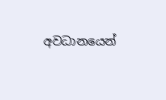අවධානයෙන්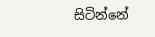සිටින්නේ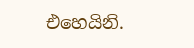එහෙයිනි.